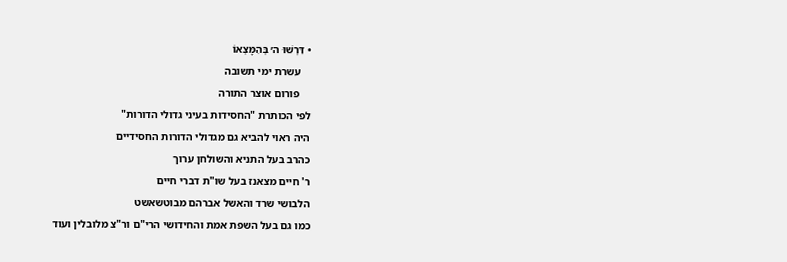• דִּרְשׁוּ ה׳ בְּהִמָּצְאוֹ
    עשרת ימי תשובה
    פורום אוצר התורה
לפי הכותרת "החסידות בעיני גדולי הדורות"
היה ראוי להביא גם מגדולי הדורות החסידיים
כהרב בעל התניא והשולחן ערוך
ר' חיים מצאנז בעל שו"ת דברי חיים
הלבושי שרד והאשל אברהם מבוטשאשט
כמו גם בעל השפת אמת והחידושי הרי"ם ור"צ מלובלין ועוד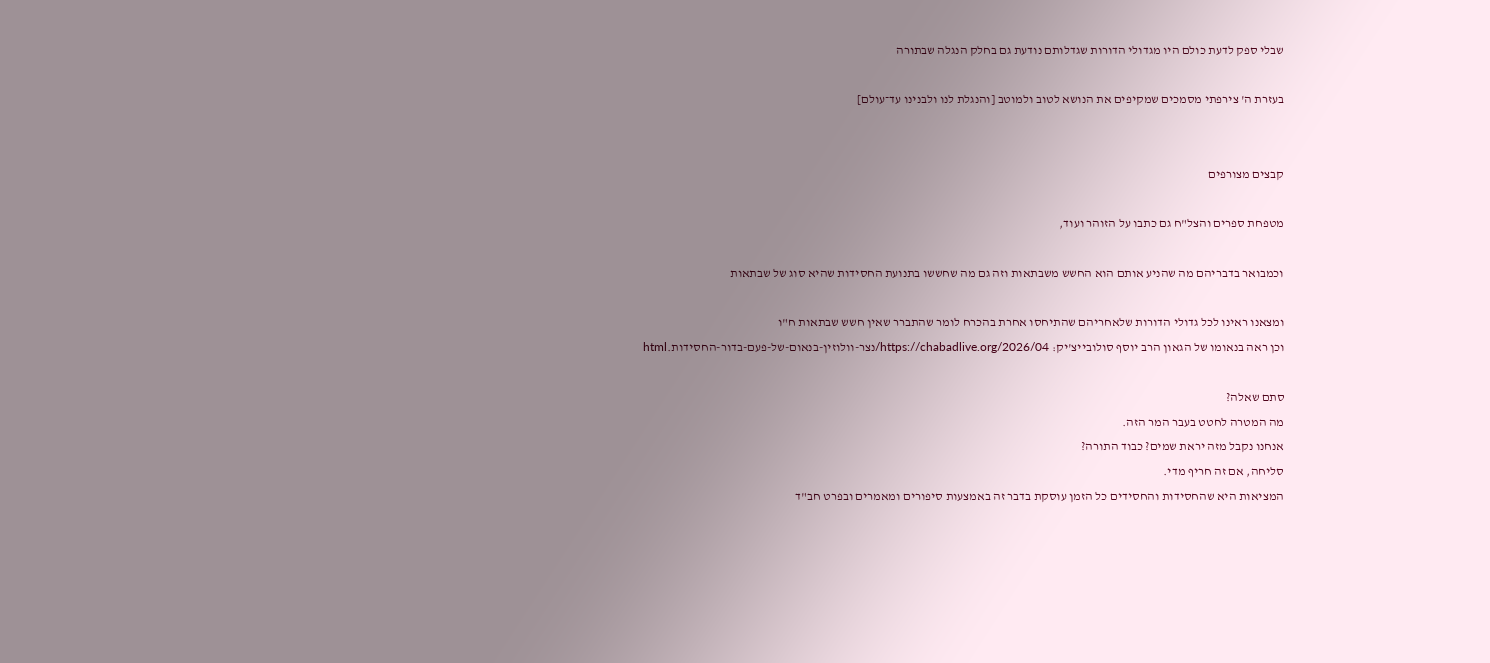שבלי ספק לדעת כולם היו מגדולי הדורות שגדלותם נודעת גם בחלק הנגלה שבתורה

בעזרת ה' צירפתי מסמכים שמקיפים את הנושא לטוב ולמוטב [והנגלת לנו ולבנינו עד־עולם]


קבצים מצורפים

מטפחת ספרים והצל"ח גם כתבו על הזוהר ועוד,

וכמבואר בדבריהם מה שהניע אותם הוא החשש משבתאות וזה גם מה שחששו בתנועת החסידות שהיא סוג של שבתאות

ומצאנו ראינו לכל גדולי הדורות שלאחריהם שהתיחסו אחרת בהכרח לומר שהתברר שאין חשש שבתאות ח"ו
וכן ראה בנאומו של הגאון הרב יוסף סולובייצ'יק: https://chabadlive.org/2026/04/נצר-וולוזין-בנאום-של-פעם-בדור-החסידות.html

סתם שאלה?
מה המטרה לחטט בעבר המר הזה.
אנחנו נקבל מזה יראת שמים? כבוד התורה?
סליחה, אם זה חריף מדי.
המציאות היא שהחסידות והחסידים כל הזמן עוסקת בדבר זה באמצעות סיפורים ומאמרים ובפרט חב"ד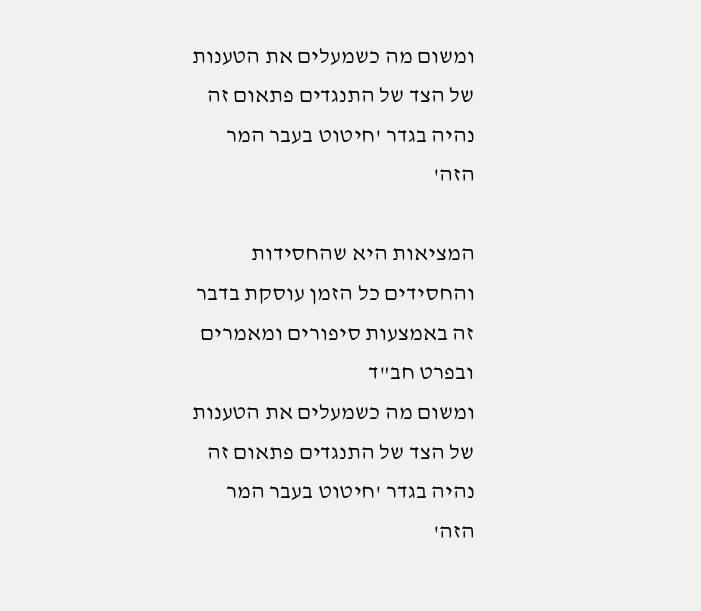ומשום מה כשמעלים את הטענות של הצד של התנגדים פתאום זה נהיה בגדר 'חיטוט בעבר המר הזה'

המציאות היא שהחסידות והחסידים כל הזמן עוסקת בדבר זה באמצעות סיפורים ומאמרים ובפרט חב"ד
ומשום מה כשמעלים את הטענות של הצד של התנגדים פתאום זה נהיה בגדר 'חיטוט בעבר המר הזה'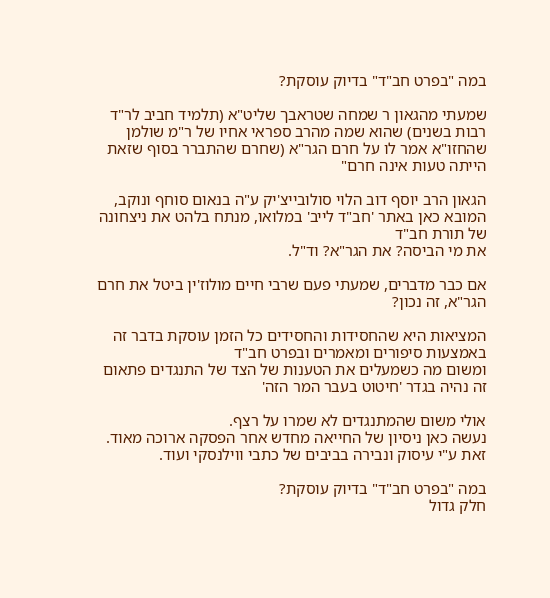במה "בפרט חב"ד" בדיוק עוסקת?

שמעתי מהגאון ר שמחה שטראבך שליט"א (תלמיד חביב לר"ד רבות בשנים) שהוא שמה מהרב ספראי אחיו של ר"מ שולמן שהחזו"א אמר לו על חרם הגר"א (שחרם שהתברר בסוף שזאת הייתה טעות אינה חרם"

הגאון הרב יוסף דוב הלוי סולובייצ'יק ע"ה בנאום סוחף ונוקב, המובא כאן באתר 'חב"ד לייב' במלואו, מנתח בלהט את ניצחונה של תורת חב"ד
את מי הביסה? את הגר"א? וד"ל.

אם כבר מדברים, שמעתי פעם שרבי חיים מולוז'ין ביטל את חרם הגר"א, זה נכון?

המציאות היא שהחסידות והחסידים כל הזמן עוסקת בדבר זה באמצעות סיפורים ומאמרים ובפרט חב"ד
ומשום מה כשמעלים את הטענות של הצד של התנגדים פתאום זה נהיה בגדר 'חיטוט בעבר המר הזה'

אולי משום שהמתנגדים לא שמרו על רצף.
נעשה כאן ניסיון של החייאה מחדש אחר הפסקה ארוכה מאוד.
זאת ע"י עיסוק ונבירה בביבים של כתבי ווילנסקי ועוד.

במה "בפרט חב"ד" בדיוק עוסקת?
חלק גדול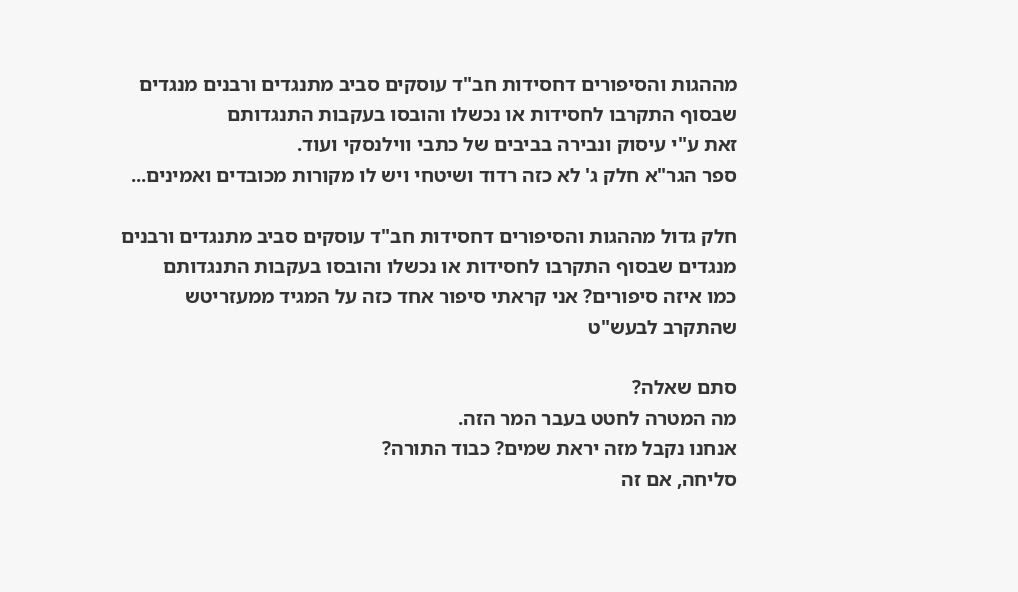מההגות והסיפורים דחסידות חב"ד עוסקים סביב מתנגדים ורבנים מנגדים שבסוף התקרבו לחסידות או נכשלו והובסו בעקבות התנגדותם
זאת ע"י עיסוק ונבירה בביבים של כתבי ווילנסקי ועוד.
ספר הגר"א חלק ג' לא כזה רדוד ושיטחי ויש לו מקורות מכובדים ואמינים...

חלק גדול מההגות והסיפורים דחסידות חב"ד עוסקים סביב מתנגדים ורבנים מנגדים שבסוף התקרבו לחסידות או נכשלו והובסו בעקבות התנגדותם
כמו איזה סיפורים? אני קראתי סיפור אחד כזה על המגיד ממעזריטש שהתקרב לבעש"ט

סתם שאלה?
מה המטרה לחטט בעבר המר הזה.
אנחנו נקבל מזה יראת שמים? כבוד התורה?
סליחה, אם זה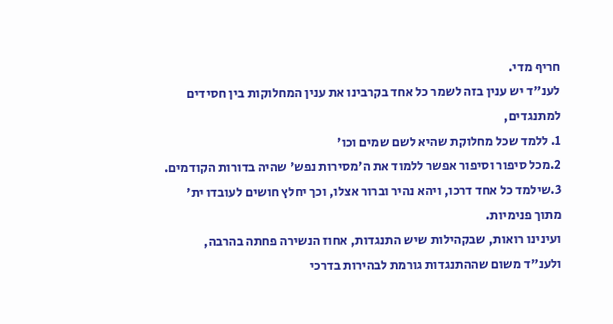חריף מדי.
לענ"ד יש ענין בזה לשמר כל אחד בקרבינו את ענין המחלוקות בין חסידים למתנגדים,
1. ללמד שכל מחלוקת שהיא לשם שמים וכו'
2.מכל סיפור וסיפור אפשר ללמוד את ה'מסירות נפש' שהיה בדורות הקודמים.
3.שילמד כל אחד דרכו, ויהא נהיר וברור אצלו, וכך יחלץ חושים לעובדו ית' מתוך פנימיות.
ועינינו רואות, שבקהילות שיש התנגדות, אחוז הנשירה פחתה בהרבה, ולענ"ד משום שההתנגדות גורמת לבהירות בדרכי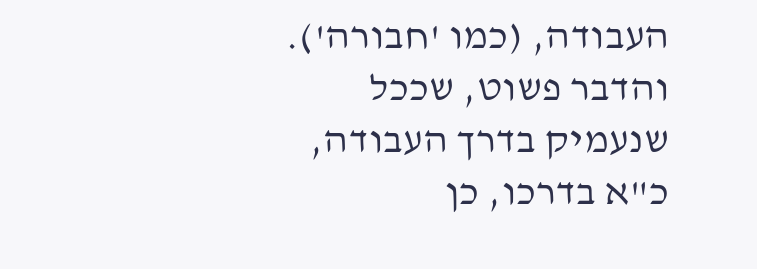העבודה, (כמו 'חבורה').
והדבר פשוט, שככל שנעמיק בדרך העבודה, כ"א בדרכו, כן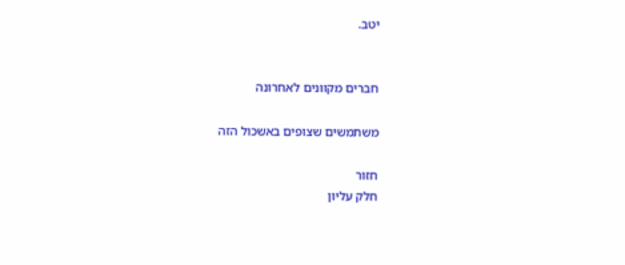יטב.


חברים מקוונים לאחרונה

משתמשים שצופים באשכול הזה

חזור
חלק עליון